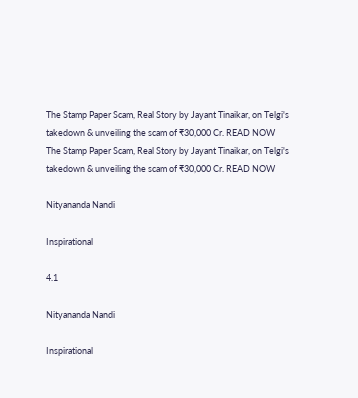The Stamp Paper Scam, Real Story by Jayant Tinaikar, on Telgi's takedown & unveiling the scam of ₹30,000 Cr. READ NOW
The Stamp Paper Scam, Real Story by Jayant Tinaikar, on Telgi's takedown & unveiling the scam of ₹30,000 Cr. READ NOW

Nityananda Nandi

Inspirational

4.1

Nityananda Nandi

Inspirational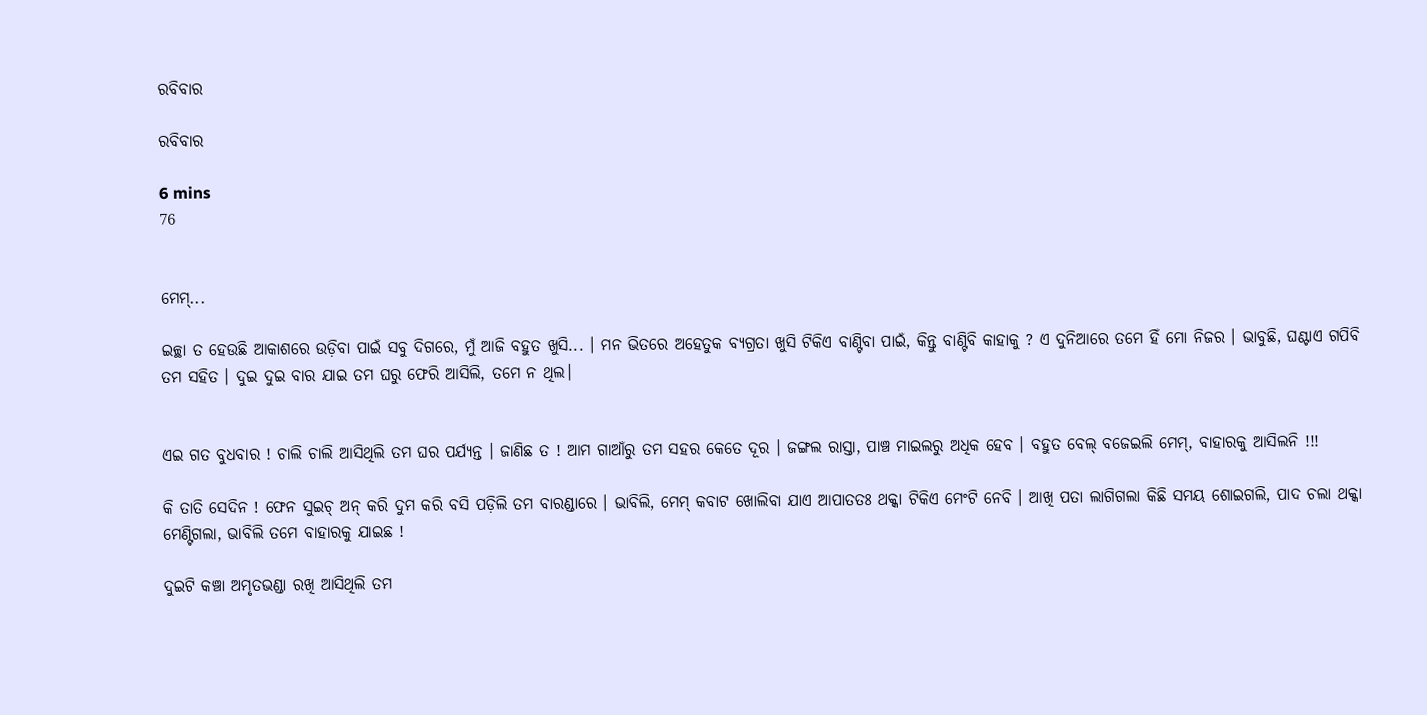ରବିବାର

ରବିବାର

6 mins
76


ମେମ୍...

ଇଚ୍ଛା ତ ହେଉଛି ଆକାଶରେ ଉଡ଼ିବା ପାଇଁ ସବୁ ଦିଗରେ, ମୁଁ ଆଜି ବହୁତ ଖୁସି... । ମନ ଭିତରେ ଅହେତୁକ ବ୍ୟଗ୍ରତା ଖୁସି ଟିକିଏ ବାଣ୍ଟିବା ପାଇଁ, କିନ୍ତୁ ବାଣ୍ଟିବି କାହାକୁ ? ଏ ଦୁନିଆରେ ତମେ ହିଁ ମୋ ନିଜର । ଭାବୁଛି, ଘଣ୍ଟାଏ ଗପିବି ତମ ସହିତ । ଦୁଇ ଦୁଇ ବାର ଯାଇ ତମ ଘରୁ ଫେରି ଆସିଲି, ତମେ ନ ଥିଲ।


ଏଇ ଗତ ବୁଧବାର ! ଚାଲି ଚାଲି ଆସିଥିଲି ତମ ଘର ପର୍ଯ୍ୟନ୍ତ । ଜାଣିଛ ତ ! ଆମ ଗାଆଁରୁ ତମ ସହର କେତେ ଦୂର । ଜଙ୍ଗଲ ରାସ୍ତା, ପାଞ୍ଚ ମାଇଲରୁ ଅଧିକ ହେବ । ବହୁତ ବେଲ୍ ବଜେଇଲି ମେମ୍, ବାହାରକୁ ଆସିଲନି !!!

କି ତାତି ସେଦିନ ! ଫେନ ସୁଇଚ୍ ଅନ୍ କରି ଦୁମ କରି ବସି ପଡ଼ିଲି ତମ ବାରଣ୍ଡାରେ । ଭାବିଲି, ମେମ୍ କବାଟ ଖୋଲିବା ଯାଏ ଆପାତତଃ ଥକ୍କା ଟିକିଏ ମେଂଟି ନେବି । ଆଖି ପତା ଲାଗିଗଲା କିଛି ସମୟ ଶୋଇଗଲି, ପାଦ ଚଲା ଥକ୍କା ମେଣ୍ଟିଗଲା, ଭାବିଲି ତମେ ବାହାରକୁ ଯାଇଛ !

ଦୁଇଟି କଞ୍ଚା ଅମୃତଭଣ୍ଡା ରଖି ଆସିଥିଲି ତମ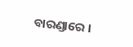ବାରଣ୍ଡାରେ ।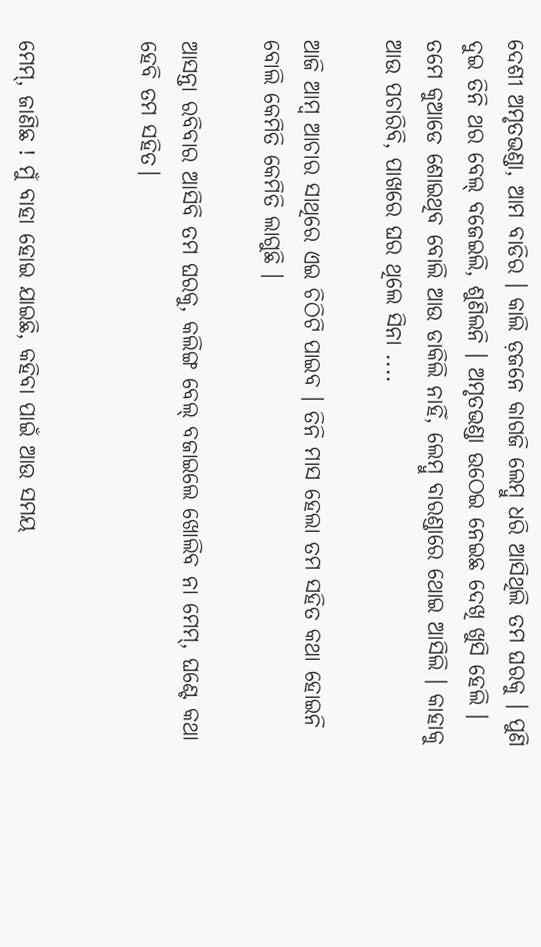ଦେଶୀ ଅମୃତଭଣ୍ଡା, ଆମ ବାଡିର । କାଲି ଡ଼ଜନେ କାଗଜି ଲେମ୍ବୁ ଧରି ଆସିଥିଲି ତମ ଘରକୁ । ପୁଣି ଦୁଇ ତିନି ଥର ବେଲ୍ ବଜେଇଲି, ଶୁଣିଲନି । ଅମୃତଭଣ୍ଡା ଉଠେଇ ନେଇଛ ଦେଖି ଖୁସି ହେଲି । ତମେ କୁଆଡେ ଶୋଇଥିବ ବୋଲି ଆଉ ଡାକିଲି ନାହିଁ, ଲେମ୍ବୁ ବାରଣ୍ଡାରେ ଥୋଇ ଆସିଲି । କାହାକୁ ଆଉ ପଚାରିବି, ପାଖରେ ଘର ଥିଲେ ସିନା ....

ଆଜି ଆମ୍ବ ଆଚାର ସାଥିରେ ଏଇ ଚିଠିଟି ପାଇବ । ତିନି ମାସ ହେଲା ତମ ସହିତ କଥା ହୋଇନି ବୋଲି କେମିତି କେମିତି ଲାଗୁଛି ।

ଆସନ୍ତା ରବିବାର ଆସିବି ତମ ଘରକୁ, କଲିଙ୍ଗ ବେଲ୍ ବଜାଇଲେ ଖୋଲିବ ନା ମେମ୍, ଘଣ୍ଟେ କଥା ହେବି ତମ ସହିତ।


ମେମ୍, ଜାଣିଛ ! ମୁଁ ବାହା ହୋଇ ଯାଇଛି, କହିବା ପାଇଁ ଆଉ ସମୟ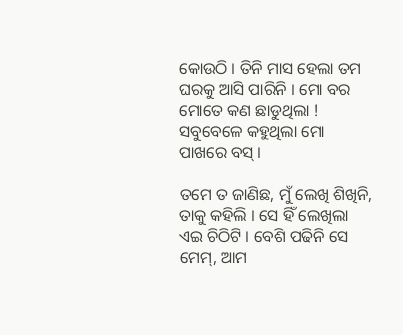କୋଉଠି । ତିନି ମାସ ହେଲା ତମ ଘରକୁ ଆସି ପାରିନି । ମୋ ବର ମୋତେ କଣ ଛାଡୁଥିଲା ! ସବୁବେଳେ କହୁଥିଲା ମୋ ପାଖରେ ବସ୍ ।

ତମେ ତ ଜାଣିଛ, ମୁଁ ଲେଖି ଶିଖିନି, ତାକୁ କହିଲି । ସେ ହିଁ ଲେଖିଲା ଏଇ ଚିଠିଟି । ବେଶି ପଢିନି ସେ ମେମ୍, ଆମ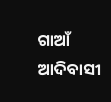ଗାଆଁ ଆଦିବାସୀ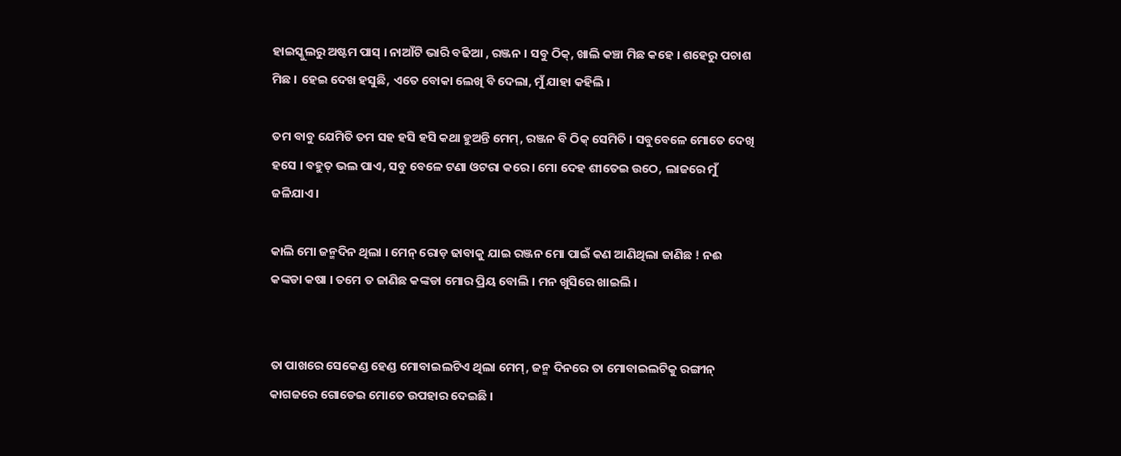ହାଇସ୍କୁଲରୁ ଅଷ୍ଟମ ପାସ୍ । ନାଆଁଟି ଭାରି ବଢିଆ , ରଞ୍ଜନ । ସବୁ ଠିକ୍, ଖାଲି କଞ୍ଚା ମିଛ କହେ । ଶହେରୁ ପଚାଶ ମିଛ । ହେଇ ଦେଖ ହସୁଛି, ଏତେ ବୋକା ଲେଖି ବି ଦେଲା, ମୁଁ ଯାହା କହିଲି ।

ତମ ବାବୁ ଯେମିତି ତମ ସହ ହସି ହସି କଥା ହୁଅନ୍ତି ମେମ୍, ରଞ୍ଜନ ବି ଠିକ୍ ସେମିତି । ସବୁବେଳେ ମୋତେ ଦେଖି ହସେ । ବହୁତ୍ ଭଲ ପାଏ, ସବୁ ବେଳେ ଟଣା ଓଟରା କରେ । ମୋ ଦେହ ଶୀତେଇ ଉଠେ, ଲାଜରେ ମୁଁ ଜଳିଯାଏ ।

କାଲି ମୋ ଜନ୍ମଦିନ ଥିଲା । ମେନ୍ ରୋଡ଼ ଢାବାକୁ ଯାଇ ରଞ୍ଜନ ମୋ ପାଇଁ କଣ ଆଣିଥିଲା ଜାଣିଛ ! ନଈ କଙ୍କଡା କଷା । ତମେ ତ ଜାଣିଛ କଙ୍କଡା ମୋର ପ୍ରିୟ ବୋଲି । ମନ ଖୁସିରେ ଖାଇଲି ।


ତା ପାଖରେ ସେକେଣ୍ଡ ହେଣ୍ଡ ମୋବାଇଲଟିଏ ଥିଲା ମେମ୍, ଜନ୍ମ ଦିନରେ ତା ମୋବାଇଲଟିକୁ ରଙ୍ଗୀନ୍ କାଗଜରେ ଗୋଡେଇ ମୋତେ ଉପହାର ଦେଇଛି ।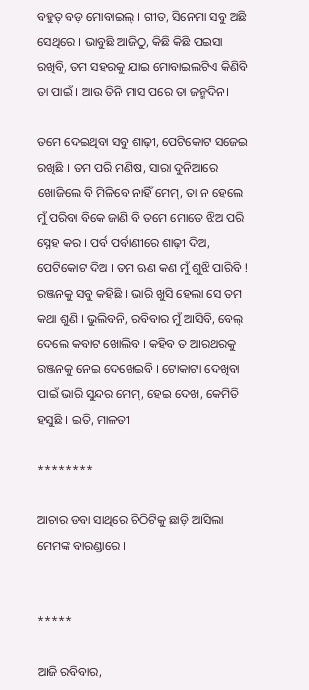ବହୁତ୍ ବଡ଼ ମୋବାଇଲ୍ । ଗୀତ, ସିନେମା ସବୁ ଅଛି ସେଥିରେ । ଭାବୁଛି ଆଜିଠୁ, କିଛି କିଛି ପଇସା ରଖିବି, ତମ ସହରକୁ ଯାଇ ମୋବାଇଲଟିଏ କିଣିବି ତା ପାଇଁ । ଆଉ ତିନି ମାସ ପରେ ତା ଜନ୍ମଦିନ।

ତମେ ଦେଇଥିବା ସବୁ ଶାଢ଼ୀ, ପେଟିକୋଟ ସଜେଇ ରଖିଛି । ତମ ପରି ମଣିଷ, ସାରା ଦୁନିଆରେ ଖୋଜିଲେ ବି ମିଳିବେ ନାହିଁ ମେମ୍, ତା ନ ହେଲେ ମୁଁ ପରିବା ବିକେ ଜାଣି ବି ତମେ ମୋତେ ଝିଅ ପରି ସ୍ନେହ କର । ପର୍ବ ପର୍ବାଣୀରେ ଶାଢ଼ୀ ଦିଅ, ପେଟିକୋଟ ଦିଅ । ତମ ଋଣ କଣ ମୁଁ ଶୁଝି ପାରିବି ! ରଞ୍ଜନକୁ ସବୁ କହିଛି । ଭାରି ଖୁସି ହେଲା ସେ ତମ କଥା ଶୁଣି । ଭୁଲିବନି, ରବିବାର ମୁଁ ଆସିବି, ବେଲ୍ ଦେଲେ କବାଟ ଖୋଲିବ । କହିବ ତ ଆରଥରକୁ ରଞ୍ଜନକୁ ନେଇ ଦେଖେଇବି । ଟୋକାଟା ଦେଖିବା ପାଇଁ ଭାରି ସୁନ୍ଦର ମେମ୍, ହେଇ ଦେଖ, କେମିତି ହସୁଛି । ଇତି, ମାଳତୀ

********

ଆଚାର ଡବା ସାଥିରେ ଚିଠିଟିକୁ ଛାଡ଼ି ଆସିଲା ମେମଙ୍କ ବାରଣ୍ଡାରେ ।


*****

ଆଜି ରବିବାର,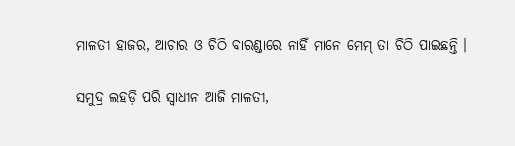ମାଳତୀ ହାଜର, ଆଚାର ଓ ଚିଠି ବାରଣ୍ଡାରେ ନାହିଁ ମାନେ ମେମ୍ ତା ଚିଠି ପାଇଛନ୍ତି ।

ସମୁଦ୍ର ଲହଡ଼ି ପରି ସ୍ଵାଧୀନ ଆଜି ମାଳତୀ,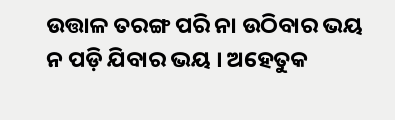ଉତ୍ତାଳ ତରଙ୍ଗ ପରି ନା ଉଠିବାର ଭୟ ନ ପଡ଼ି ଯିବାର ଭୟ । ଅହେତୁକ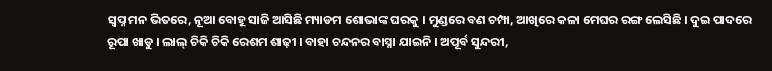ସ୍ୱପ୍ନ ମନ ଭିତରେ, ନୂଆ ବୋହୂ ସାଜି ଆସିଛି ମ୍ୟାଡମ ଶୋଭାଙ୍କ ଘରକୁ । ମୁଣ୍ଡରେ ବଣ ଚମ୍ପା, ଆଖିରେ କଳା ମେଘର ରଙ୍ଗ ଲେସିଛି । ଦୁଇ ପାଦରେ ରୂପା ଖାଡୁ । ଲାଲ୍ ଚିକି ଚିକି ରେଶମ ଶାଢ଼ୀ । ବାହା ଚନ୍ଦନର ବାସ୍ନା ଯାଇନି । ଅପୂର୍ବ ସୁନ୍ଦରୀ,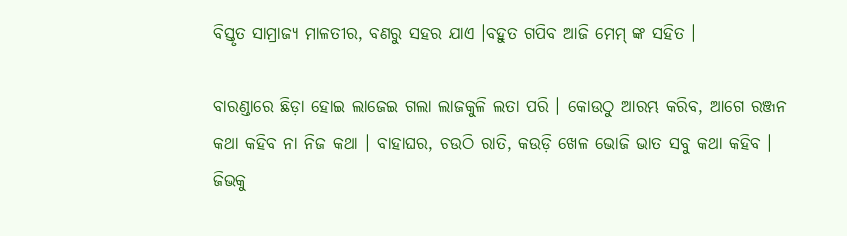ବିସ୍ତୃତ ସାମ୍ରାଜ୍ୟ ମାଳତୀର, ବଣରୁ ସହର ଯାଏ ।ବହୁତ ଗପିବ ଆଜି ମେମ୍ ଙ୍କ ସହିତ ।

ବାରଣ୍ଡାରେ ଛିଡ଼ା ହୋଇ ଲାଜେଇ ଗଲା ଲାଜକୁଳି ଲତା ପରି । କୋଉଠୁ ଆରମ୍ଭ କରିବ, ଆଗେ ରଞ୍ଜନ କଥା କହିବ ନା ନିଜ କଥା । ବାହାଘର, ଚଉଠି ରାତି, କଉଡ଼ି ଖେଳ ଭୋଜି ଭାତ ସବୁ କଥା କହିବ । ଜିଭକୁ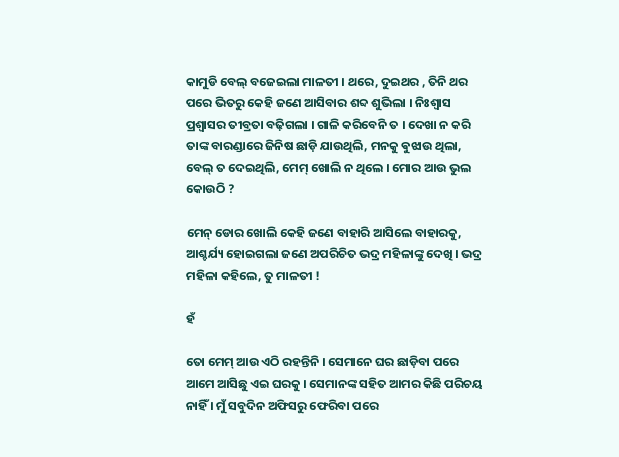କାମୁଡି ବେଲ୍ ବଜେଇଲା ମାଳତୀ । ଥରେ, ଦୁଇଥର , ତିନି ଥର ପରେ ଭିତରୁ କେହି ଜଣେ ଆସିବାର ଶବ୍ଦ ଶୁଭିଲା । ନିଃଶ୍ୱାସ ପ୍ରଶ୍ୱାସର ତୀବ୍ରତା ବଢ଼ିଗଲା । ଗାଳି କରିବେନି ତ । ଦେଖା ନ କରି ତାଙ୍କ ବାରଣ୍ଡାରେ ଜିନିଷ ଛାଡ଼ି ଯାଉଥିଲି, ମନକୁ ଵୁଝାଉ ଥିଲା, ବେଲ୍ ତ ଦେଇଥିଲି, ମେମ୍ ଖୋଲି ନ ଥିଲେ । ମୋର ଆଉ ଭୁଲ କୋଉଠି ?

ମେନ୍ ଡୋର ଖୋଲି କେହି ଜଣେ ବାହାରି ଆସିଲେ ବାହାରକୁ, ଆଶ୍ଚର୍ଯ୍ୟ ହୋଇଗଲା ଜଣେ ଅପରିଚିତ ଭଦ୍ର ମହିଳାଙ୍କୁ ଦେଖି । ଭଦ୍ର ମହିଳା କହିଲେ, ତୁ ମାଳତୀ !

ହଁ

ତୋ ମେମ୍ ଆଉ ଏଠି ରହନ୍ତିନି । ସେମାନେ ଘର ଛାଡ଼ିବା ପରେ ଆମେ ଆସିଛୁ ଏଇ ଘରକୁ । ସେମାନଙ୍କ ସହିତ ଆମର କିଛି ପରିଚୟ ନାହିଁ । ମୁଁ ସବୁଦିନ ଅଫିସରୁ ଫେରିବା ପରେ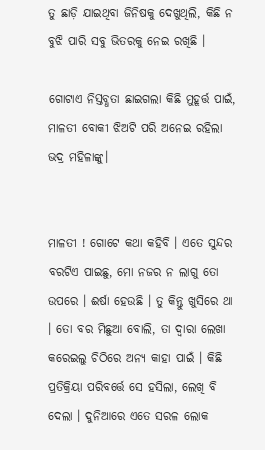ତୁ ଛାଡ଼ି ଯାଇଥିବା ଜିନିଷକୁ ଦେଖୁଥିଲି, କିଛି ନ ବୁଝି ପାରି ସବୁ ଭିତରକୁ ନେଇ ରଖିଛି ।

ଗୋଟାଏ ନିସ୍ତବ୍ଧତା ଛାଇଗଲା କିଛି ମୁହୂର୍ତ୍ତ ପାଇଁ, ମାଳତୀ ବୋକୀ ଝିଅଟି ପରି ଅନେଇ ରହିଲା ଭଦ୍ର ମହିଳାଙ୍କୁ।


ମାଳତୀ ! ଗୋଟେ କଥା କହିବି । ଏତେ ସୁନ୍ଦର ବରଟିଏ ପାଇଛୁ, ମୋ ନଜର ନ ଲାଗୁ ତୋ ଉପରେ । ଈର୍ଷା ହେଉଛି । ତୁ କିନ୍ତୁ ଖୁସିରେ ଥା । ତୋ ବର ମିଛୁଆ ବୋଲି, ତା ଦ୍ଵାରା ଲେଖା କରେଇଲୁ ଚିଠିରେ ଅନ୍ୟ କାହା ପାଇଁ । କିଛି ପ୍ରତିକ୍ରିୟା ପରିବର୍ତ୍ତେ ସେ ହସିଲା, ଲେଖି ବି ଦେଲା । ଦୁନିଆରେ ଏତେ ସରଳ ଲୋକ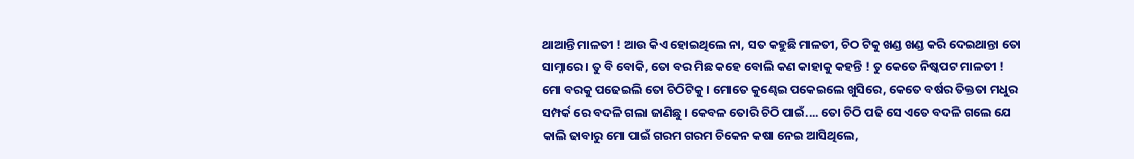ଥାଆନ୍ତି ମାଳତୀ ! ଆଉ କିଏ ହୋଇଥିଲେ ନା, ସତ କହୁଛି ମାଳତୀ, ଚିଠ ଟିକୁ ଖଣ୍ଡ ଖଣ୍ଡ କରି ଦେଇଥାନ୍ତା ତୋ ସାମ୍ନାରେ । ତୁ ବି ବୋକି, ତୋ ବର ମିଛ କହେ ବୋଲି କଣ କାହାକୁ କହନ୍ତି ! ତୁ କେତେ ନିଷ୍କପଟ ମାଳତୀ ! ମୋ ବରକୁ ପଢେଇଲି ତୋ ଚିଠିଟିକୁ । ମୋତେ କୁଣ୍ଢେଇ ପକେଇଲେ ଖୁସିରେ, କେତେ ବର୍ଷର ତିକ୍ତତା ମଧୁର ସମ୍ପର୍କ ରେ ବଦଳି ଗଲା ଜାଣିଛୁ । କେବଳ ତୋରି ଚିଠି ପାଇଁ.... ତୋ ଚିଠି ପଢି ସେ ଏତେ ବଦଳି ଗଲେ ଯେ କାଲି ଢାବାରୁ ମୋ ପାଇଁ ଗରମ ଗରମ ଚିକେନ କଷା ନେଇ ଆସିଥିଲେ,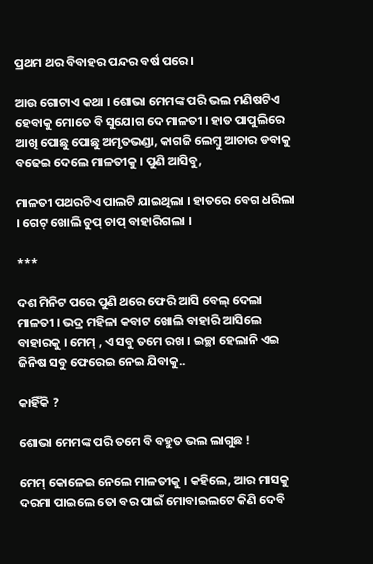ପ୍ରଥମ ଥର ବିବାହର ପନ୍ଦର ବର୍ଷ ପରେ।

ଆଉ ଗୋଟାଏ କଥା । ଶୋଭା ମେମଙ୍କ ପରି ଭଲ ମଣିଷଟିଏ ହେବାକୁ ମୋତେ ବି ସୁଯୋଗ ଦେ ମାଳତୀ । ହାତ ପାପୁଲିରେ ଆଖି ପୋଛୁ ପୋଛୁ ଅମୃତଭଣ୍ଡା, କାଗଜି ଲେମ୍ବୁ ଆଚାର ଡବାକୁ ବଢେଇ ଦେଲେ ମାଳତୀକୁ । ପୁଣି ଆସିବୁ,

ମାଳତୀ ପଥରଟିଏ ପାଲଟି ଯାଇଥିଲା । ହାତରେ ବେଗ ଧରିଲା । ଗେଟ୍ ଖୋଲି ଚୁପ୍ ଚାପ୍ ବାହାରିଗଲା ।

***

ଦଶ ମିନିଟ ପରେ ପୁଣି ଥରେ ଫେରି ଆସି ବେଲ୍ ଦେଲା ମାଳତୀ । ଭଦ୍ର ମହିଳା କବାଟ ଖୋଲି ବାହାରି ଆସିଲେ ବାହାରକୁ । ମେମ୍ , ଏ ସବୁ ତମେ ରଖ । ଇଚ୍ଛା ହେଲାନି ଏଇ ଜିନିଷ ସବୁ ଫେରେଇ ନେଇ ଯିବାକୁ..

କାହିଁକି ?

ଶୋଭା ମେମଙ୍କ ପରି ତମେ ବି ବହୁତ ଭଲ ଲାଗୁଛ !

ମେମ୍ କୋଳେଇ ନେଲେ ମାଳତୀକୁ । କହିଲେ, ଆର ମାସକୁ ଦରମା ପାଇଲେ ତୋ ବର ପାଇଁ ମୋବାଇଲଟେ କିଣି ଦେବି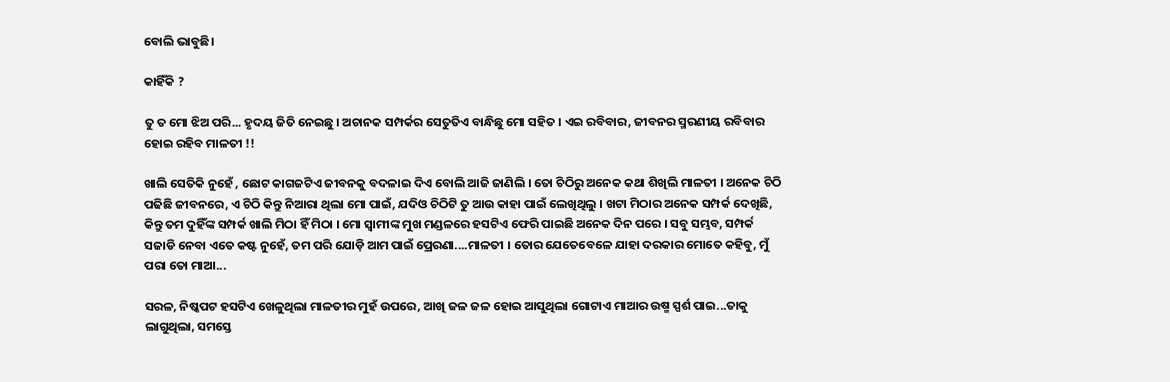ବୋଲି ଭାବୁଛି।

କାହିଁକି ?

ତୁ ତ ମୋ ଝିଅ ପରି... ହୃଦୟ ଜିତି ନେଇଛୁ । ଅଚାନକ ସମ୍ପର୍କର ସେତୁତିଏ ବାନ୍ଧିଛୁ ମୋ ସହିତ । ଏଇ ରବିବାର, ଜୀବନର ସ୍ମରଣୀୟ ରବିବାର ହୋଇ ରହିବ ମାଳତୀ !!

ଖାଲି ସେତିକି ନୁହେଁ , ଛୋଟ କାଗଜଟିଏ ଜୀବନକୁ ବଦଳାଇ ଦିଏ ବୋଲି ଆଜି ଜାଣିଲି । ତୋ ଚିଠିରୁ ଅନେକ କଥା ଶିଖିଲି ମାଳତୀ । ଅନେକ ଚିଠି ପଢିଛି ଜୀବନରେ, ଏ ଚିଠି କିନ୍ତୁ ନିଆରା ଥିଲା ମୋ ପାଇଁ, ଯଦିଓ ଚିଠିଟି ତୁ ଆଉ କାହା ପାଇଁ ଲେଖିଥିଲୁ । ଖଟା ମିଠାର ଅନେକ ସମ୍ପର୍କ ଦେଖିଛି, କିନ୍ତୁ ତମ ଦୁହିଁଙ୍କ ସମ୍ପର୍କ ଖାଲି ମିଠା ହିଁ ମିଠା । ମୋ ସ୍ୱାମୀଙ୍କ ମୁଖ ମଣ୍ଡଳରେ ହସଟିଏ ଫେରି ପାଇଛି ଅନେକ ଦିନ ପରେ । ସବୁ ସମ୍ଭବ, ସମ୍ପର୍କ ସଜାଡି ନେବା ଏତେ କଷ୍ଟ ନୁହେଁ, ତମ ପରି ଯୋଡ଼ି ଆମ ପାଇଁ ପ୍ରେରଣା....ମାଳତୀ । ତୋର ଯେତେବେଳେ ଯାହା ଦରକାର ମୋତେ କହିବୁ, ମୁଁ ପରା ତୋ ମାଆ...

ସରଳ, ନିଷ୍କପଟ ହସଟିଏ ଖେଳୁଥିଲା ମାଳତୀର ମୁହଁ ଉପରେ, ଆଖି ଜଳ ଜଳ ହୋଇ ଆସୁଥିଲା ଗୋଟାଏ ମାଆର ଉଷ୍ମ ସ୍ପର୍ଶ ପାଇ...ତାକୁ ଲାଗୁଥିଲା, ସମସ୍ତେ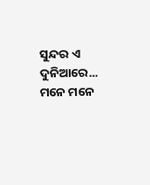ସୁନ୍ଦର ଏ ଦୁନିଆରେ... ମନେ ମନେ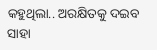କହୁଥିଲା.. ଅରକ୍ଷିତକୁ ଦଇବ ସାହା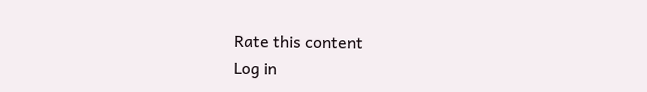Rate this content
Log in